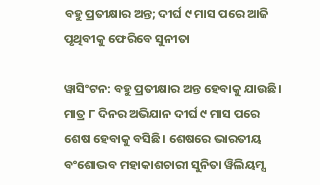ବହୁ ପ୍ରତୀକ୍ଷାର ଅନ୍ତ; ଦୀର୍ଘ ୯ ମାସ ପରେ ଆଜି ପୃଥିବୀକୁ ଫେରିବେ ସୁନୀତା

ୱାସିଂଟନ: ବହୁ ପ୍ରତୀକ୍ଷାର ଅନ୍ତ ହେବାକୁ ଯାଉଛି। ମାତ୍ର ୮ ଦିନର ଅଭିଯାନ ଦୀର୍ଘ ୯ ମାସ ପରେ ଶେଷ ହେବାକୁ ବସିଛି। ଶେଷରେ ଭାରତୀୟ ବଂଶୋଦ୍ଭବ ମହାକାଶଚାରୀ ସୁନିତା ୱିଲିୟମ୍ସ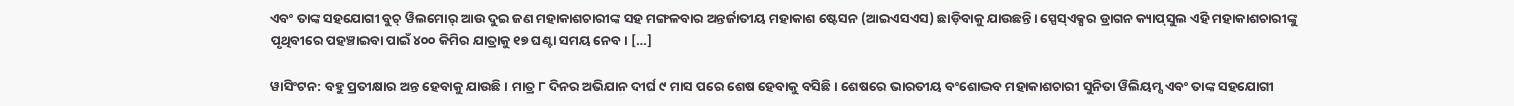ଏବଂ ତାଙ୍କ ସହଯୋଗୀ ବୁଚ୍‌ ୱିଲମୋର୍‌ ଆଉ ଦୁଇ ଜଣ ମହାକାଶଚାରୀଙ୍କ ସହ ମଙ୍ଗଳବାର ଅନ୍ତର୍ଜାତୀୟ ମହାକାଶ ଷ୍ଟେସନ (ଆଇଏସଏସ) ଛାଡ଼ିବାକୁ ଯାଉଛନ୍ତି। ସ୍ପେସ୍‌ଏକ୍ସର ଡ୍ରାଗନ କ୍ୟାପ୍‌ସୁଲ ଏହି ମହାକାଶଚାରୀଙ୍କୁ ପୃଥିବୀରେ ପହଞ୍ଚାଇବା ପାଇଁ ୪୦୦ କିମିର ଯାତ୍ରାକୁ ୧୭ ଘଣ୍ଟା ସମୟ ନେବ। […]

ୱାସିଂଟନ: ବହୁ ପ୍ରତୀକ୍ଷାର ଅନ୍ତ ହେବାକୁ ଯାଉଛି। ମାତ୍ର ୮ ଦିନର ଅଭିଯାନ ଦୀର୍ଘ ୯ ମାସ ପରେ ଶେଷ ହେବାକୁ ବସିଛି। ଶେଷରେ ଭାରତୀୟ ବଂଶୋଦ୍ଭବ ମହାକାଶଚାରୀ ସୁନିତା ୱିଲିୟମ୍ସ ଏବଂ ତାଙ୍କ ସହଯୋଗୀ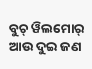ବୁଚ୍‌ ୱିଲମୋର୍‌ ଆଉ ଦୁଇ ଜଣ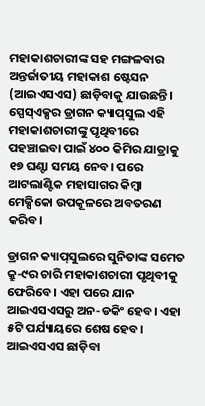ମହାକାଶଚାରୀଙ୍କ ସହ ମଙ୍ଗଳବାର ଅନ୍ତର୍ଜାତୀୟ ମହାକାଶ ଷ୍ଟେସନ (ଆଇଏସଏସ) ଛାଡ଼ିବାକୁ ଯାଉଛନ୍ତି। ସ୍ପେସ୍‌ଏକ୍ସର ଡ୍ରାଗନ କ୍ୟାପ୍‌ସୁଲ ଏହି ମହାକାଶଚାରୀଙ୍କୁ ପୃଥିବୀରେ ପହଞ୍ଚାଇବା ପାଇଁ ୪୦୦ କିମିର ଯାତ୍ରାକୁ ୧୭ ଘଣ୍ଟା ସମୟ ନେବ। ପରେ ଆଟଲାଣ୍ଟିକ ମହାସାଗର କିମ୍ବା ମେକ୍ସିକୋ ଉପକୂଳରେ ଅବତରଣ କରିବ।

ଡ୍ରାଗନ କ୍ୟାପ୍‌ସୁଲରେ ସୁନିତାଙ୍କ ସମେତ କ୍ରୁ-୯ର ଚାରି ମହାକାଶଚାରୀ ପୃଥିବୀକୁ ଫେରିବେ। ଏହା ପରେ ଯାନ ଆଇଏସଏସରୁ ଅନ-ଡକିଂ ହେବ। ଏହା ୫ଟି ପର୍ଯ୍ୟାୟରେ ଶେଷ ହେବ। ଆଇଏସଏସ ଛାଡ଼ିବା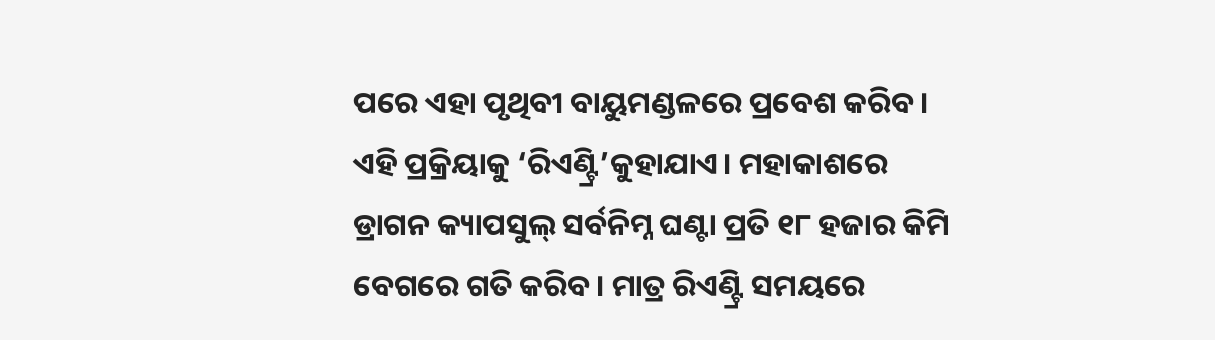ପରେ ଏହା ପୃଥିବୀ ବାୟୁମଣ୍ଡଳରେ ପ୍ରବେଶ କରିବ। ଏହି ପ୍ରକ୍ରିୟାକୁ ‘ରିଏଣ୍ଟ୍ରି’କୁହାଯାଏ। ମହାକାଶରେ ଡ୍ରାଗନ କ୍ୟାପସୁଲ୍‌ ସର୍ବନିମ୍ନ ଘଣ୍ଟା ପ୍ରତି ୧୮ ହଜାର କିମି ବେଗରେ ଗତି କରିବ। ମାତ୍ର ରିଏଣ୍ଟ୍ରି ସମୟରେ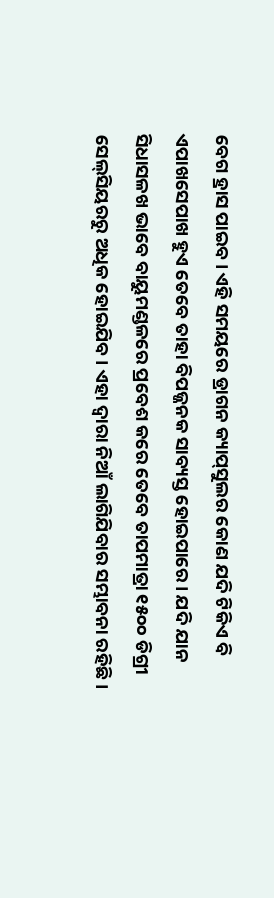ବେଗ ହ୍ରାସ ପାଇବ। ଏହି ସମୟରେ ଡ୍ରାଗନ କ୍ୟାପ୍‌ସୁଲର କୋଣ ଯଦି ଟିକିଏ ବି ଏପାଖସେପାଖ ହୁଏ ତେବେ ତାହା ବିପଜ୍ଜନକ ସାବ୍ୟସ୍ତ ହୋଇପାରେ। ଯଦି ଯାନ ସିଧାସଳଖ ଭାବେ ବାୟୁମଣ୍ଡଳରେ ପ୍ରବେଶ କରେ ତେବେ ତାପମାତ୍ରା ୧୫୦୦ ଡିଗ୍ରୀ ସେଲ୍‌ସିୟରରୁ ଅଧିକ ହୋଇଯିବ। ଏହା ଦ୍ବାରା ନିଆଁ ଲାଗିଯିବାର ସମ୍ଭାବନା ରହିଛି।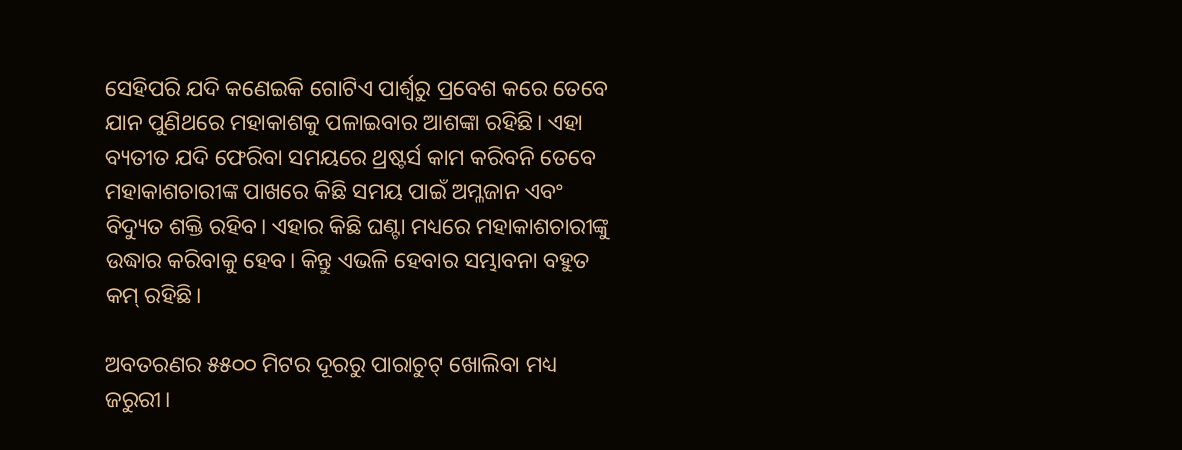ସେହିପରି ଯଦି କଣେଇକି ଗୋଟିଏ ପାର୍ଶ୍ବରୁ ପ୍ରବେଶ କରେ ତେବେ ଯାନ ପୁଣିଥରେ ମହାକାଶକୁ ପଳାଇବାର ଆଶଙ୍କା ରହିଛି। ଏହା ବ୍ୟତୀତ ଯଦି ଫେରିବା ସମୟରେ ଥ୍ରଷ୍ଟର୍ସ କାମ କରିବନି ତେବେ ମହାକାଶଚାରୀଙ୍କ ପାଖରେ କିଛି ସମୟ ପାଇଁ ଅମ୍ଳଜାନ ଏବଂ ବିଦ୍ୟୁତ ଶକ୍ତି ରହିବ। ଏହାର କିଛି ଘଣ୍ଟା ମଧ୍ୟରେ ମହାକାଶଚାରୀଙ୍କୁ ଉଦ୍ଧାର କରିବାକୁ ହେବ। କିନ୍ତୁ ଏଭଳି ହେବାର ସମ୍ଭାବନା ବହୁତ କମ୍‌ ରହିଛି।

ଅବତରଣର ୫୫୦୦ ମିଟର ଦୂରରୁ ପାରାଚୁଟ୍‌ ଖୋଲିବା ମଧ୍ୟ ଜରୁରୀ।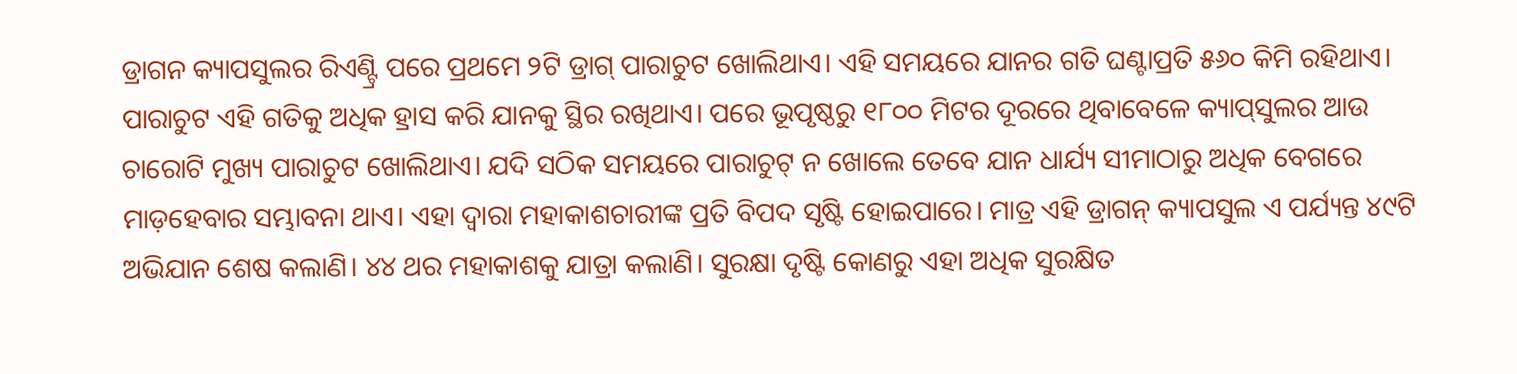ଡ୍ରାଗନ କ୍ୟାପସୁଲର ରିଏଣ୍ଟ୍ରି ପରେ ପ୍ରଥମେ ୨ଟି ଡ୍ରାଗ୍‌ ପାରାଚୁଟ ଖୋଲିଥାଏ। ଏହି ସମୟରେ ଯାନର ଗତି ଘଣ୍ଟାପ୍ରତି ୫୬୦ କିମି ରହିଥାଏ। ପାରାଚୁଟ ଏହି ଗତିକୁ ଅଧିକ ହ୍ରାସ କରି ଯାନକୁ ସ୍ଥିର ରଖିଥାଏ। ପରେ ଭୂପୃଷ୍ଠରୁ ୧୮୦୦ ମିଟର ଦୂରରେ ଥିବାବେଳେ କ୍ୟାପ୍‌ସୁଲର ଆଉ ଚାରୋଟି ମୁଖ୍ୟ ପାରାଚୁଟ ଖୋଲିଥାଏ। ଯଦି ସଠିକ ସମୟରେ ପାରାଚୁଟ୍‌ ନ ଖୋଲେ ତେବେ ଯାନ ଧାର୍ଯ୍ୟ ସୀମାଠାରୁ ଅଧିକ ବେଗରେ ମାଡ଼ହେବାର ସମ୍ଭାବନା ଥାଏ। ଏହା ଦ୍ବାରା ମହାକାଶଚାରୀଙ୍କ ପ୍ରତି ବିପଦ ସୃଷ୍ଟି ହୋଇପାରେ। ମାତ୍ର ଏହି ଡ୍ରାଗନ୍‌ କ୍ୟାପସୁଲ ଏ ପର୍ଯ୍ୟନ୍ତ ୪୯ଟି ଅଭିଯାନ ଶେଷ କଲାଣି। ୪୪ ଥର ମହାକାଶକୁ ଯାତ୍ରା କଲାଣି। ସୁରକ୍ଷା ଦୃଷ୍ଟି କୋଣରୁ ଏହା ଅଧିକ ସୁରକ୍ଷିତ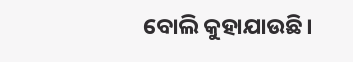ବୋଲି କୁହାଯାଉଛି।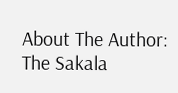About The Author: The Sakala